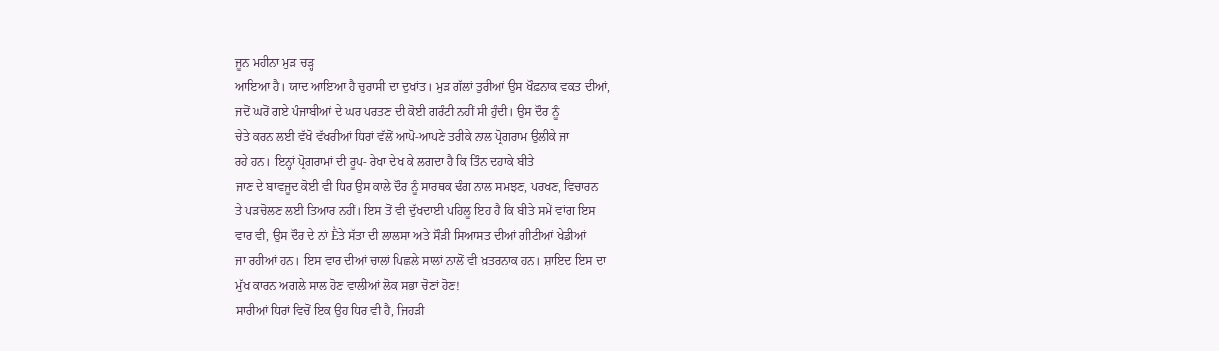ਜੂਨ ਮਹੀਨਾ ਮੁੜ ਚੜ੍ਹ
ਆਇਆ ਹੈ। ਯਾਦ ਆਇਆ ਹੈ ਚੁਰਾਸੀ ਦਾ ਦੁਖਾਂਤ। ਮੁੜ ਗੱਲਾਂ ਤੁਰੀਆਂ ਉਸ ਖੌਫ਼ਨਾਕ ਵਕਤ ਦੀਆਂ,
ਜਦੋਂ ਘਰੋਂ ਗਏ ਪੰਜਾਬੀਆਂ ਦੇ ਘਰ ਪਰਤਣ ਦੀ ਕੋਈ ਗਰੰਟੀ ਨਹੀਂ ਸੀ ਹੁੰਦੀ। ਉਸ ਦੌਰ ਨੂੰ
ਚੇਤੇ ਕਰਨ ਲਈ ਵੱਖੋ ਵੱਖਰੀਆਂ ਧਿਰਾਂ ਵੱਲੋਂ ਆਪੋ-ਆਪਣੇ ਤਰੀਕੇ ਨਾਲ ਪ੍ਰੋਗਰਾਮ ਉਲੀਕੇ ਜਾ
ਰਹੇ ਹਨ। ਇਨ੍ਹਾਂ ਪ੍ਰੋਗਰਾਮਾਂ ਦੀ ਰੂਪ- ਰੇਖਾ ਦੇਖ ਕੇ ਲਗਦਾ ਹੈ ਕਿ ਤਿੰਨ ਦਹਾਕੇ ਬੀਤੇ
ਜਾਣ ਦੇ ਬਾਵਜੂਦ ਕੋਈ ਵੀ ਧਿਰ ਉਸ ਕਾਲੇ ਦੌਰ ਨੂੰ ਸਾਰਥਕ ਢੰਗ ਨਾਲ ਸਮਝਣ, ਪਰਖਣ, ਵਿਚਾਰਨ
ਤੇ ਪੜਚੋਲਣ ਲਈ ਤਿਆਰ ਨਹੀਂ। ਇਸ ਤੋਂ ਵੀ ਦੁੱਖਦਾਈ ਪਹਿਲੂ ਇਹ ਹੈ ਕਿ ਬੀਤੇ ਸਮੇਂ ਵਾਂਗ ਇਸ
ਵਾਰ ਵੀ, ਉਸ ਦੌਰ ਦੇ ਨਾਂ Ḕਤੇ ਸੱਤਾ ਦੀ ਲਾਲਸਾ ਅਤੇ ਸੌੜੀ ਸਿਆਸਤ ਦੀਆਂ ਗੀਟੀਆਂ ਖੇਡੀਆਂ
ਜਾ ਰਹੀਆਂ ਹਨ। ਇਸ ਵਾਰ ਦੀਆਂ ਚਾਲਾਂ ਪਿਛਲੇ ਸਾਲਾਂ ਨਾਲੋਂ ਵੀ ਖ਼ਤਰਨਾਕ ਹਨ। ਸ਼ਾਇਦ ਇਸ ਦਾ
ਮੁੱਖ ਕਾਰਨ ਅਗਲੇ ਸਾਲ ਹੋਣ ਵਾਲੀਆਂ ਲੋਕ ਸਭਾ ਚੋਣਾਂ ਹੋਣ!
ਸਾਰੀਆਂ ਧਿਰਾਂ ਵਿਚੋਂ ਇਕ ਉਹ ਧਿਰ ਵੀ ਹੈ, ਜਿਹੜੀ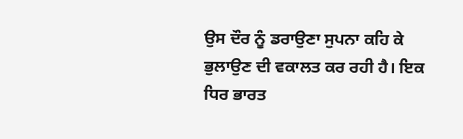ਉਸ ਦੌਰ ਨੂੰ ਡਰਾਉਣਾ ਸੁਪਨਾ ਕਹਿ ਕੇ
ਭੁਲਾਉਣ ਦੀ ਵਕਾਲਤ ਕਰ ਰਹੀ ਹੈ। ਇਕ ਧਿਰ ਭਾਰਤ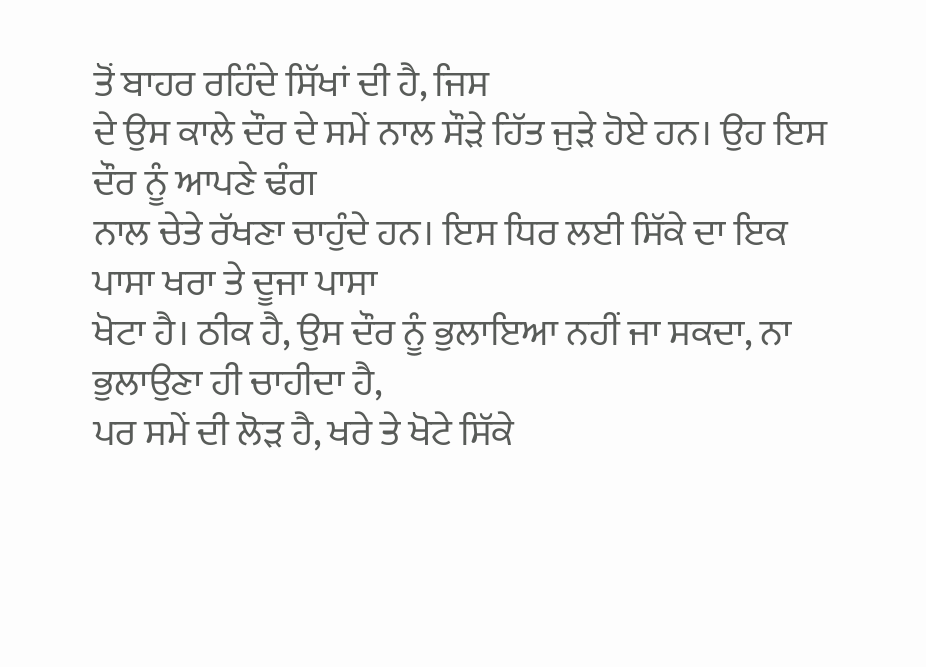ਤੋਂ ਬਾਹਰ ਰਹਿੰਦੇ ਸਿੱਖਾਂ ਦੀ ਹੈ, ਜਿਸ
ਦੇ ਉਸ ਕਾਲੇ ਦੌਰ ਦੇ ਸਮੇਂ ਨਾਲ ਸੌੜੇ ਹਿੱਤ ਜੁੜੇ ਹੋਏ ਹਨ। ਉਹ ਇਸ ਦੌਰ ਨੂੰ ਆਪਣੇ ਢੰਗ
ਨਾਲ ਚੇਤੇ ਰੱਖਣਾ ਚਾਹੁੰਦੇ ਹਨ। ਇਸ ਧਿਰ ਲਈ ਸਿੱਕੇ ਦਾ ਇਕ ਪਾਸਾ ਖਰਾ ਤੇ ਦੂਜਾ ਪਾਸਾ
ਖੋਟਾ ਹੈ। ਠੀਕ ਹੈ, ਉਸ ਦੌਰ ਨੂੰ ਭੁਲਾਇਆ ਨਹੀਂ ਜਾ ਸਕਦਾ, ਨਾ ਭੁਲਾਉਣਾ ਹੀ ਚਾਹੀਦਾ ਹੈ,
ਪਰ ਸਮੇਂ ਦੀ ਲੋੜ ਹੈ, ਖਰੇ ਤੇ ਖੋਟੇ ਸਿੱਕੇ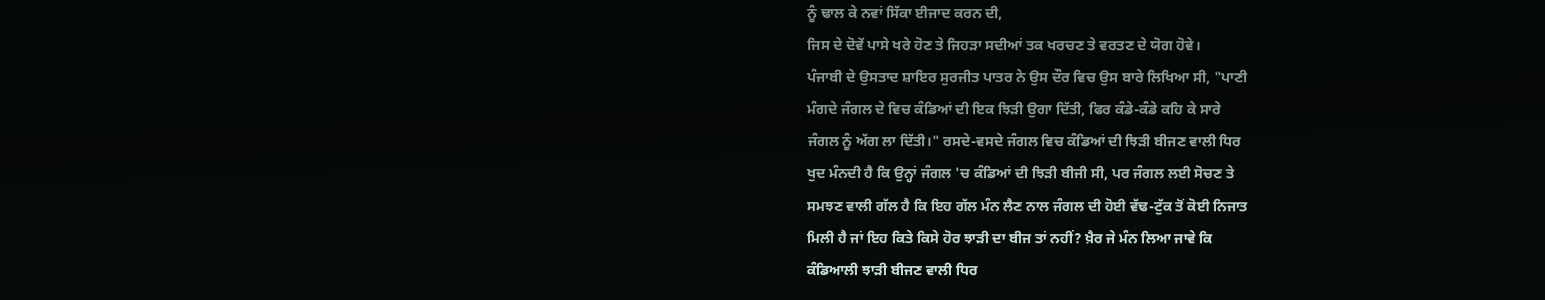ਨੂੰ ਢਾਲ ਕੇ ਨਵਾਂ ਸਿੱਕਾ ਈਜਾਦ ਕਰਨ ਦੀ,
ਜਿਸ ਦੇ ਦੋਵੇਂ ਪਾਸੇ ਖਰੇ ਹੋਣ ਤੇ ਜਿਹੜਾ ਸਦੀਆਂ ਤਕ ਖਰਚਣ ਤੇ ਵਰਤਣ ਦੇ ਯੋਗ ਹੋਵੇ।
ਪੰਜਾਬੀ ਦੇ ਉਸਤਾਦ ਸ਼ਾਇਰ ਸੁਰਜੀਤ ਪਾਤਰ ਨੇ ਉਸ ਦੌਰ ਵਿਚ ਉਸ ਬਾਰੇ ਲਿਖਿਆ ਸੀ, "ਪਾਣੀ
ਮੰਗਦੇ ਜੰਗਲ ਦੇ ਵਿਚ ਕੰਡਿਆਂ ਦੀ ਇਕ ਝਿੜੀ ਉਗਾ ਦਿੱਤੀ, ਫਿਰ ਕੰਡੇ-ਕੰਡੇ ਕਹਿ ਕੇ ਸਾਰੇ
ਜੰਗਲ ਨੂੰ ਅੱਗ ਲਾ ਦਿੱਤੀ।" ਰਸਦੇ-ਵਸਦੇ ਜੰਗਲ ਵਿਚ ਕੰਡਿਆਂ ਦੀ ਝਿੜੀ ਬੀਜਣ ਵਾਲੀ ਧਿਰ
ਖੁਦ ਮੰਨਦੀ ਹੈ ਕਿ ਉਨ੍ਹਾਂ ਜੰਗਲ 'ਚ ਕੰਡਿਆਂ ਦੀ ਝਿੜੀ ਬੀਜੀ ਸੀ, ਪਰ ਜੰਗਲ ਲਈ ਸੋਚਣ ਤੇ
ਸਮਝਣ ਵਾਲੀ ਗੱਲ ਹੈ ਕਿ ਇਹ ਗੱਲ ਮੰਨ ਲੈਣ ਨਾਲ ਜੰਗਲ ਦੀ ਹੋਈ ਵੱਢ-ਟੁੱਕ ਤੋਂ ਕੋਈ ਨਿਜਾਤ
ਮਿਲੀ ਹੈ ਜਾਂ ਇਹ ਕਿਤੇ ਕਿਸੇ ਹੋਰ ਝਾੜੀ ਦਾ ਬੀਜ ਤਾਂ ਨਹੀਂ? ਖ਼ੈਰ ਜੇ ਮੰਨ ਲਿਆ ਜਾਵੇ ਕਿ
ਕੰਡਿਆਲੀ ਝਾੜੀ ਬੀਜਣ ਵਾਲੀ ਧਿਰ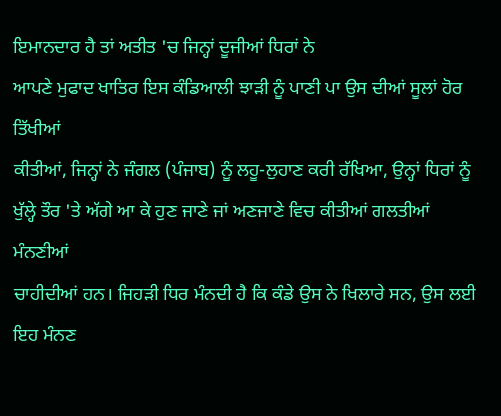ਇਮਾਨਦਾਰ ਹੈ ਤਾਂ ਅਤੀਤ 'ਚ ਜਿਨ੍ਹਾਂ ਦੂਜੀਆਂ ਧਿਰਾਂ ਨੇ
ਆਪਣੇ ਮੁਫਾਦ ਖਾਤਿਰ ਇਸ ਕੰਡਿਆਲੀ ਝਾੜੀ ਨੂੰ ਪਾਣੀ ਪਾ ਉਸ ਦੀਆਂ ਸੂਲਾਂ ਹੋਰ ਤਿੱਖੀਆਂ
ਕੀਤੀਆਂ, ਜਿਨ੍ਹਾਂ ਨੇ ਜੰਗਲ (ਪੰਜਾਬ) ਨੂੰ ਲਹੂ-ਲੁਹਾਣ ਕਰੀ ਰੱਖਿਆ, ਉਨ੍ਹਾਂ ਧਿਰਾਂ ਨੂੰ
ਖੁੱਲ੍ਹੇ ਤੌਰ 'ਤੇ ਅੱਗੇ ਆ ਕੇ ਹੁਣ ਜਾਣੇ ਜਾਂ ਅਣਜਾਣੇ ਵਿਚ ਕੀਤੀਆਂ ਗਲਤੀਆਂ ਮੰਨਣੀਆਂ
ਚਾਹੀਦੀਆਂ ਹਨ। ਜਿਹੜੀ ਧਿਰ ਮੰਨਦੀ ਹੈ ਕਿ ਕੰਡੇ ਉਸ ਨੇ ਖਿਲਾਰੇ ਸਨ, ਉਸ ਲਈ ਇਹ ਮੰਨਣ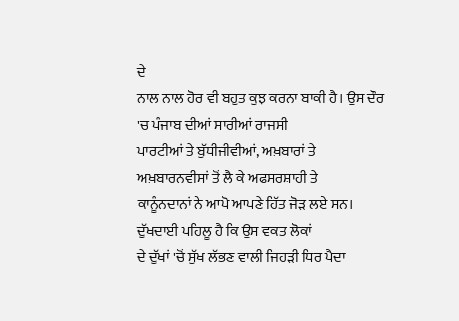ਦੇ
ਨਾਲ ਨਾਲ ਹੋਰ ਵੀ ਬਹੁਤ ਕੁਝ ਕਰਨਾ ਬਾਕੀ ਹੈ। ਉਸ ਦੌਰ 'ਚ ਪੰਜਾਬ ਦੀਆਂ ਸਾਰੀਆਂ ਰਾਜਸੀ
ਪਾਰਟੀਆਂ ਤੇ ਬੁੱਧੀਜੀਵੀਆਂ, ਅਖ਼ਬਾਰਾਂ ਤੇ ਅਖ਼ਬਾਰਨਵੀਸਾਂ ਤੋਂ ਲੈ ਕੇ ਅਫਸਰਸ਼ਾਹੀ ਤੇ
ਕਾਨੂੰਨਦਾਨਾਂ ਨੇ ਆਪੋ ਆਪਣੇ ਹਿੱਤ ਜੋੜ ਲਏ ਸਨ। ਦੁੱਖਦਾਈ ਪਹਿਲੂ ਹੈ ਕਿ ਉਸ ਵਕਤ ਲੋਕਾਂ
ਦੇ ਦੁੱਖਾਂ 'ਚੋਂ ਸੁੱਖ ਲੱਭਣ ਵਾਲੀ ਜਿਹੜੀ ਧਿਰ ਪੈਦਾ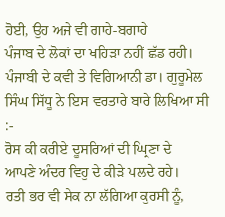ਹੋਈ, ਉਹ ਅਜੇ ਵੀ ਗਾਹੇ-ਬਗਾਹੇ
ਪੰਜਾਬ ਦੇ ਲੋਕਾਂ ਦਾ ਖਹਿੜਾ ਨਹੀਂ ਛੱਡ ਰਹੀ। ਪੰਜਾਬੀ ਦੇ ਕਵੀ ਤੇ ਵਿਗਿਆਨੀ ਡਾ। ਗੁਰੂਮੇਲ
ਸਿੰਘ ਸਿੱਧੂ ਨੇ ਇਸ ਵਰਤਾਰੇ ਬਾਰੇ ਲਿਖਿਆ ਸੀ :-
ਰੋਸ ਕੀ ਕਰੀਏ ਦੂਸਰਿਆਂ ਦੀ ਘ੍ਰਿਣਾ ਦੇ
ਆਪਣੇ ਅੰਦਰ ਵਿਹੁ ਦੇ ਕੀੜੇ ਪਲਦੇ ਰਹੇ।
ਰਤੀ ਭਰ ਵੀ ਸੇਕ ਨਾ ਲੱਗਿਆ ਕੁਰਸੀ ਨੂੰ,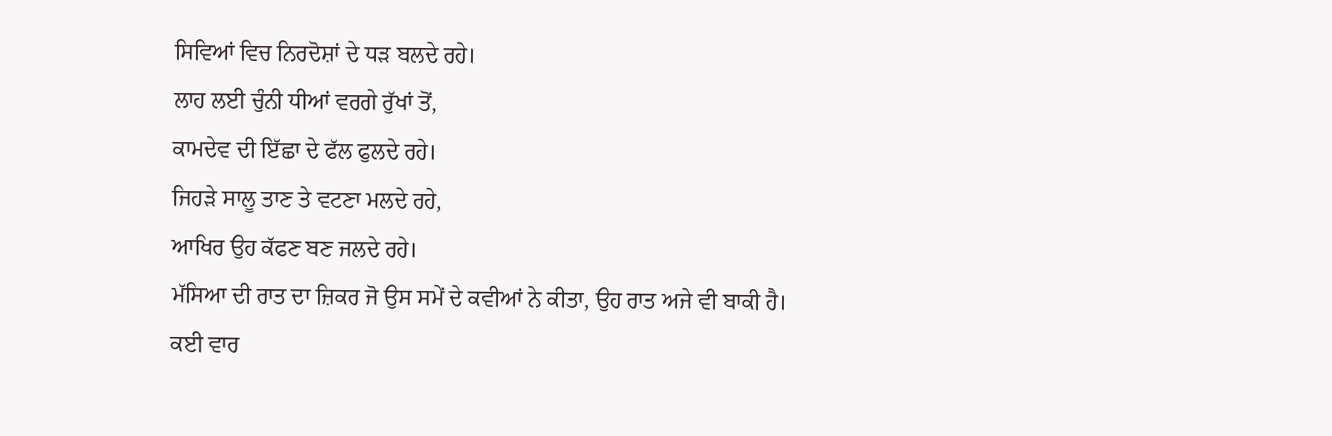ਸਿਵਿਆਂ ਵਿਚ ਨਿਰਦੋਸ਼ਾਂ ਦੇ ਧੜ ਬਲਦੇ ਰਹੇ।
ਲਾਹ ਲਈ ਚੁੰਨੀ ਧੀਆਂ ਵਰਗੇ ਰੁੱਖਾਂ ਤੋਂ,
ਕਾਮਦੇਵ ਦੀ ਇੱਛਾ ਦੇ ਫੱਲ ਫੁਲਦੇ ਰਹੇ।
ਜਿਹੜੇ ਸਾਲੂ ਤਾਣ ਤੇ ਵਟਣਾ ਮਲਦੇ ਰਹੇ,
ਆਖਿਰ ਉਹ ਕੱਫਣ ਬਣ ਜਲਦੇ ਰਹੇ।
ਮੱਸਿਆ ਦੀ ਰਾਤ ਦਾ ਜ਼ਿਕਰ ਜੋ ਉਸ ਸਮੇਂ ਦੇ ਕਵੀਆਂ ਨੇ ਕੀਤਾ, ਉਹ ਰਾਤ ਅਜੇ ਵੀ ਬਾਕੀ ਹੈ।
ਕਈ ਵਾਰ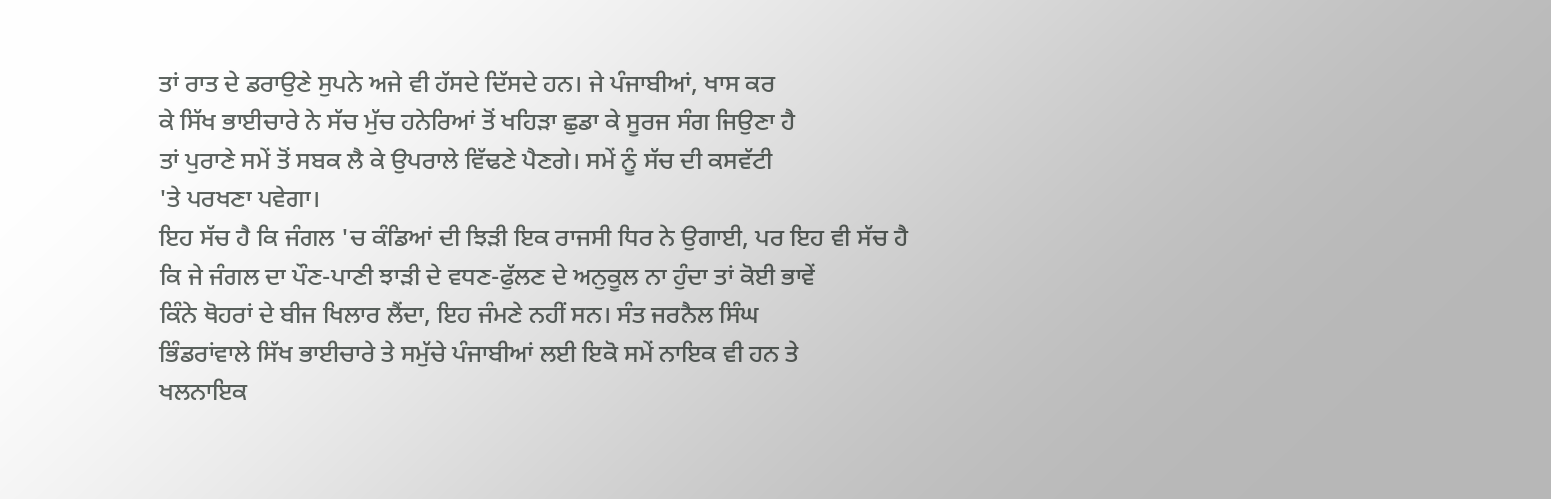ਤਾਂ ਰਾਤ ਦੇ ਡਰਾਉਣੇ ਸੁਪਨੇ ਅਜੇ ਵੀ ਹੱਸਦੇ ਦਿੱਸਦੇ ਹਨ। ਜੇ ਪੰਜਾਬੀਆਂ, ਖਾਸ ਕਰ
ਕੇ ਸਿੱਖ ਭਾਈਚਾਰੇ ਨੇ ਸੱਚ ਮੁੱਚ ਹਨੇਰਿਆਂ ਤੋਂ ਖਹਿੜਾ ਛੁਡਾ ਕੇ ਸੂਰਜ ਸੰਗ ਜਿਉਣਾ ਹੈ
ਤਾਂ ਪੁਰਾਣੇ ਸਮੇਂ ਤੋਂ ਸਬਕ ਲੈ ਕੇ ਉਪਰਾਲੇ ਵਿੱਢਣੇ ਪੈਣਗੇ। ਸਮੇਂ ਨੂੰ ਸੱਚ ਦੀ ਕਸਵੱਟੀ
'ਤੇ ਪਰਖਣਾ ਪਵੇਗਾ।
ਇਹ ਸੱਚ ਹੈ ਕਿ ਜੰਗਲ 'ਚ ਕੰਡਿਆਂ ਦੀ ਝਿੜੀ ਇਕ ਰਾਜਸੀ ਧਿਰ ਨੇ ਉਗਾਈ, ਪਰ ਇਹ ਵੀ ਸੱਚ ਹੈ
ਕਿ ਜੇ ਜੰਗਲ ਦਾ ਪੌਣ-ਪਾਣੀ ਝਾੜੀ ਦੇ ਵਧਣ-ਫੁੱਲਣ ਦੇ ਅਨੁਕੂਲ ਨਾ ਹੁੰਦਾ ਤਾਂ ਕੋਈ ਭਾਵੇਂ
ਕਿੰਨੇ ਥੋਹਰਾਂ ਦੇ ਬੀਜ ਖਿਲਾਰ ਲੈਂਦਾ, ਇਹ ਜੰਮਣੇ ਨਹੀਂ ਸਨ। ਸੰਤ ਜਰਨੈਲ ਸਿੰਘ
ਭਿੰਡਰਾਂਵਾਲੇ ਸਿੱਖ ਭਾਈਚਾਰੇ ਤੇ ਸਮੁੱਚੇ ਪੰਜਾਬੀਆਂ ਲਈ ਇਕੋ ਸਮੇਂ ਨਾਇਕ ਵੀ ਹਨ ਤੇ
ਖਲਨਾਇਕ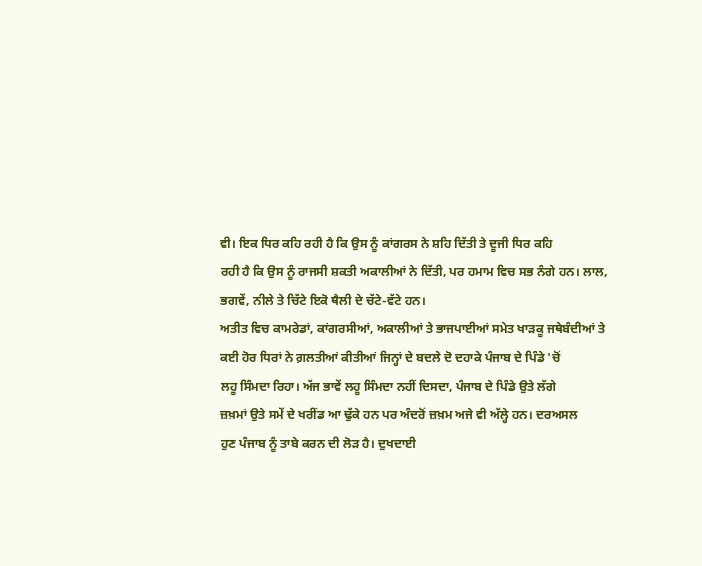ਵੀ। ਇਕ ਧਿਰ ਕਹਿ ਰਹੀ ਹੈ ਕਿ ਉਸ ਨੂੰ ਕਾਂਗਰਸ ਨੇ ਸ਼ਹਿ ਦਿੱਤੀ ਤੇ ਦੂਜੀ ਧਿਰ ਕਹਿ
ਰਹੀ ਹੈ ਕਿ ਉਸ ਨੂੰ ਰਾਜਸੀ ਸ਼ਕਤੀ ਅਕਾਲੀਆਂ ਨੇ ਦਿੱਤੀ, ਪਰ ਹਮਾਮ ਵਿਚ ਸਭ ਨੰਗੇ ਹਨ। ਲਾਲ,
ਭਗਵੇਂ, ਨੀਲੇ ਤੇ ਚਿੱਟੇ ਇਕੋ ਥੈਲੀ ਦੇ ਚੱਟੇ-ਵੱਟੇ ਹਨ।
ਅਤੀਤ ਵਿਚ ਕਾਮਰੇਡਾਂ, ਕਾਂਗਰਸੀਆਂ, ਅਕਾਲੀਆਂ ਤੇ ਭਾਜਪਾਈਆਂ ਸਮੇਤ ਖਾੜਕੂ ਜਥੇਬੰਦੀਆਂ ਤੇ
ਕਈ ਹੋਰ ਧਿਰਾਂ ਨੇ ਗ਼ਲਤੀਆਂ ਕੀਤੀਆਂ ਜਿਨ੍ਹਾਂ ਦੇ ਬਦਲੇ ਦੋ ਦਹਾਕੇ ਪੰਜਾਬ ਦੇ ਪਿੰਡੇ 'ਚੋਂ
ਲਹੂ ਸਿੰਮਦਾ ਰਿਹਾ। ਅੱਜ ਭਾਵੇਂ ਲਹੂ ਸਿੰਮਦਾ ਨਹੀਂ ਦਿਸਦਾ, ਪੰਜਾਬ ਦੇ ਪਿੰਡੇ ਉਤੇ ਲੱਗੇ
ਜ਼ਖ਼ਮਾਂ ਉਤੇ ਸਮੇਂ ਦੇ ਖਰੀਂਡ ਆ ਢੁੱਕੇ ਹਨ ਪਰ ਅੰਦਰੋਂ ਜ਼ਖ਼ਮ ਅਜੇ ਵੀ ਅੱਲ੍ਹੇ ਹਨ। ਦਰਅਸਲ
ਹੁਣ ਪੰਜਾਬ ਨੂੰ ਤਾਬੇ ਕਰਨ ਦੀ ਲੋੜ ਹੈ। ਦੁਖਦਾਈ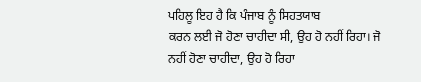ਪਹਿਲੂ ਇਹ ਹੈ ਕਿ ਪੰਜਾਬ ਨੂੰ ਸਿਹਤਯਾਬ
ਕਰਨ ਲਈ ਜੋ ਹੋਣਾ ਚਾਹੀਦਾ ਸੀ, ਉਹ ਹੋ ਨਹੀਂ ਰਿਹਾ। ਜੋ ਨਹੀਂ ਹੋਣਾ ਚਾਹੀਦਾ, ਉਹ ਹੋ ਰਿਹਾ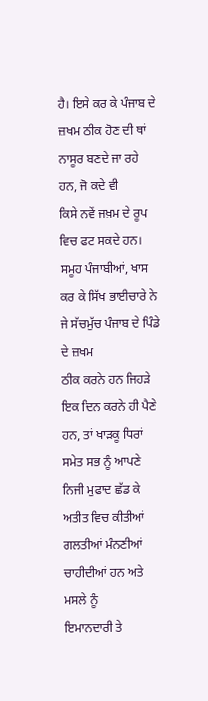ਹੈ। ਇਸੇ ਕਰ ਕੇ ਪੰਜਾਬ ਦੇ ਜ਼ਖਮ ਠੀਕ ਹੋਣ ਦੀ ਥਾਂ ਨਾਸੂਰ ਬਣਦੇ ਜਾ ਰਹੇ ਹਨ, ਜੋ ਕਦੇ ਵੀ
ਕਿਸੇ ਨਵੇਂ ਜਖ਼ਮ ਦੇ ਰੂਪ ਵਿਚ ਫਟ ਸਕਦੇ ਹਨ।
ਸਮੂਹ ਪੰਜਾਬੀਆਂ, ਖਾਸ ਕਰ ਕੇ ਸਿੱਖ ਭਾਈਚਾਰੇ ਨੇ ਜੇ ਸੱਚਮੁੱਚ ਪੰਜਾਬ ਦੇ ਪਿੰਡੇ ਦੇ ਜ਼ਖਮ
ਠੀਕ ਕਰਨੇ ਹਨ ਜਿਹੜੇ ਇਕ ਦਿਨ ਕਰਨੇ ਹੀ ਪੈਣੇ ਹਨ, ਤਾਂ ਖਾੜਕੂ ਧਿਰਾਂ ਸਮੇਤ ਸਭ ਨੂੰ ਆਪਣੇ
ਨਿਜੀ ਮੁਫਾਦ ਛੱਡ ਕੇ ਅਤੀਤ ਵਿਚ ਕੀਤੀਆਂ ਗਲਤੀਆਂ ਮੰਨਣੀਆਂ ਚਾਹੀਦੀਆਂ ਹਨ ਅਤੇ ਮਸਲੇ ਨੂੰ
ਇਮਾਨਦਾਰੀ ਤੇ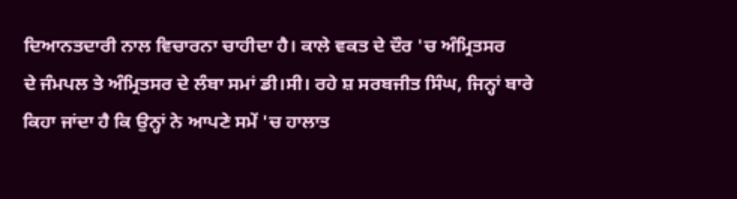ਦਿਆਨਤਦਾਰੀ ਨਾਲ ਵਿਚਾਰਨਾ ਚਾਹੀਦਾ ਹੈ। ਕਾਲੇ ਵਕਤ ਦੇ ਦੌਰ 'ਚ ਅੰਮ੍ਰਿਤਸਰ
ਦੇ ਜੰਮਪਲ ਤੇ ਅੰਮ੍ਰਿਤਸਰ ਦੇ ਲੰਬਾ ਸਮਾਂ ਡੀ।ਸੀ। ਰਹੇ ਸ਼ ਸਰਬਜੀਤ ਸਿੰਘ, ਜਿਨ੍ਹਾਂ ਬਾਰੇ
ਕਿਹਾ ਜਾਂਦਾ ਹੈ ਕਿ ਉਨ੍ਹਾਂ ਨੇ ਆਪਣੇ ਸਮੇਂ 'ਚ ਹਾਲਾਤ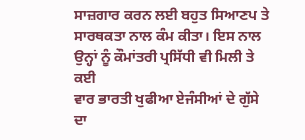ਸਾਜ਼ਗਾਰ ਕਰਨ ਲਈ ਬਹੁਤ ਸਿਆਣਪ ਤੇ
ਸਾਰਥਕਤਾ ਨਾਲ ਕੰਮ ਕੀਤਾ। ਇਸ ਨਾਲ ਉਨ੍ਹਾਂ ਨੂੰ ਕੌਮਾਂਤਰੀ ਪ੍ਰਸਿੱਧੀ ਵੀ ਮਿਲੀ ਤੇ ਕਈ
ਵਾਰ ਭਾਰਤੀ ਖੁਫੀਆ ਏਜੰਸੀਆਂ ਦੇ ਗੁੱਸੇ ਦਾ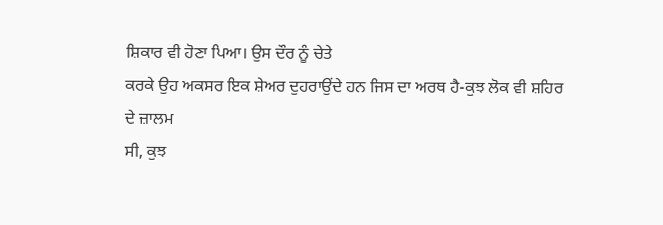ਸ਼ਿਕਾਰ ਵੀ ਹੋਣਾ ਪਿਆ। ਉਸ ਦੌਰ ਨੂੰ ਚੇਤੇ
ਕਰਕੇ ਉਹ ਅਕਸਰ ਇਕ ਸ਼ੇਅਰ ਦੁਹਰਾਉਂਦੇ ਹਨ ਜਿਸ ਦਾ ਅਰਥ ਹੈ-ਕੁਝ ਲੋਕ ਵੀ ਸ਼ਹਿਰ ਦੇ ਜ਼ਾਲਮ
ਸੀ, ਕੁਝ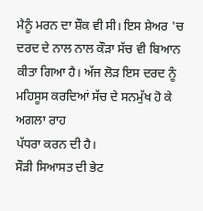ਮੈਨੂੰ ਮਰਨ ਦਾ ਸ਼ੌਕ ਵੀ ਸੀ। ਇਸ ਸ਼ੇਅਰ 'ਚ ਦਰਦ ਦੇ ਨਾਲ ਨਾਲ ਕੌੜਾ ਸੱਚ ਵੀ ਬਿਆਨ
ਕੀਤਾ ਗਿਆ ਹੈ। ਅੱਜ ਲੋੜ ਇਸ ਦਰਦ ਨੂੰ ਮਹਿਸੂਸ ਕਰਦਿਆਂ ਸੱਚ ਦੇ ਸਨਮੁੱਖ ਹੋ ਕੇ ਅਗਲਾ ਰਾਹ
ਪੱਧਰਾ ਕਰਨ ਦੀ ਹੈ।
ਸੌੜੀ ਸਿਆਸਤ ਦੀ ਭੇਟ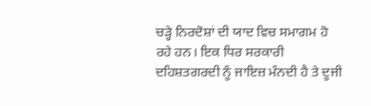ਚੜ੍ਹੇ ਨਿਰਦੋਸ਼ਾਂ ਦੀ ਯਾਦ ਵਿਚ ਸਮਾਗਮ ਹੋ ਰਹੇ ਹਨ। ਇਕ ਧਿਰ ਸਰਕਾਰੀ
ਦਹਿਸ਼ਤਗਰਦੀ ਨੂੰ ਜਾਇਜ਼ ਮੰਨਦੀ ਹੈ ਤੇ ਦੂਜੀ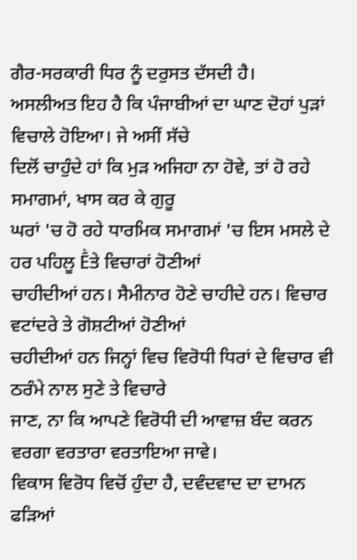ਗੈਰ-ਸਰਕਾਰੀ ਧਿਰ ਨੂੰ ਦਰੁਸਤ ਦੱਸਦੀ ਹੈ।
ਅਸਲੀਅਤ ਇਹ ਹੈ ਕਿ ਪੰਜਾਬੀਆਂ ਦਾ ਘਾਣ ਦੋਹਾਂ ਪੁੜਾਂ ਵਿਚਾਲੇ ਹੋਇਆ। ਜੇ ਅਸੀਂ ਸੱਚੇ
ਦਿਲੋਂ ਚਾਹੁੰਦੇ ਹਾਂ ਕਿ ਮੁੜ ਅਜਿਹਾ ਨਾ ਹੋਵੇ, ਤਾਂ ਹੋ ਰਹੇ ਸਮਾਗਮਾਂ, ਖਾਸ ਕਰ ਕੇ ਗੁਰੂ
ਘਰਾਂ 'ਚ ਹੋ ਰਹੇ ਧਾਰਮਿਕ ਸਮਾਗਮਾਂ 'ਚ ਇਸ ਮਸਲੇ ਦੇ ਹਰ ਪਹਿਲੂ Ḕਤੇ ਵਿਚਾਰਾਂ ਹੋਣੀਆਂ
ਚਾਹੀਦੀਆਂ ਹਨ। ਸੈਮੀਨਾਰ ਹੋਣੇ ਚਾਹੀਦੇ ਹਨ। ਵਿਚਾਰ ਵਟਾਂਦਰੇ ਤੇ ਗੋਸ਼ਟੀਆਂ ਹੋਣੀਆਂ
ਚਹੀਦੀਆਂ ਹਨ ਜਿਨ੍ਹਾਂ ਵਿਚ ਵਿਰੋਧੀ ਧਿਰਾਂ ਦੇ ਵਿਚਾਰ ਵੀ ਠਰੰਮੇ ਨਾਲ ਸੁਣੇ ਤੇ ਵਿਚਾਰੇ
ਜਾਣ, ਨਾ ਕਿ ਆਪਣੇ ਵਿਰੋਧੀ ਦੀ ਆਵਾਜ਼ ਬੰਦ ਕਰਨ ਵਰਗਾ ਵਰਤਾਰਾ ਵਰਤਾਇਆ ਜਾਵੇ।
ਵਿਕਾਸ ਵਿਰੋਧ ਵਿਚੋਂ ਹੁੰਦਾ ਹੈ, ਦਵੰਦਵਾਦ ਦਾ ਦਾਮਨ ਫੜਿਆਂ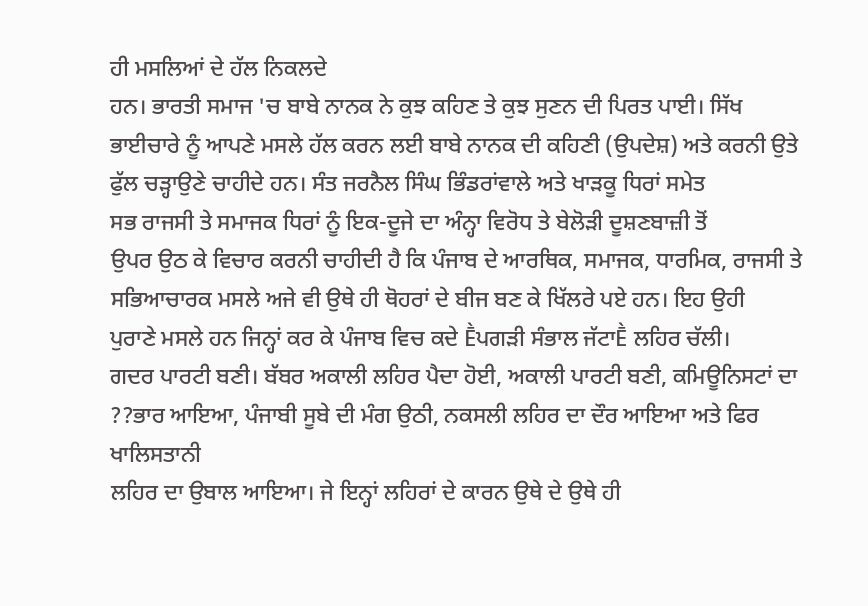ਹੀ ਮਸਲਿਆਂ ਦੇ ਹੱਲ ਨਿਕਲਦੇ
ਹਨ। ਭਾਰਤੀ ਸਮਾਜ 'ਚ ਬਾਬੇ ਨਾਨਕ ਨੇ ਕੁਝ ਕਹਿਣ ਤੇ ਕੁਝ ਸੁਣਨ ਦੀ ਪਿਰਤ ਪਾਈ। ਸਿੱਖ
ਭਾਈਚਾਰੇ ਨੂੰ ਆਪਣੇ ਮਸਲੇ ਹੱਲ ਕਰਨ ਲਈ ਬਾਬੇ ਨਾਨਕ ਦੀ ਕਹਿਣੀ (ਉਪਦੇਸ਼) ਅਤੇ ਕਰਨੀ ਉਤੇ
ਫੁੱਲ ਚੜ੍ਹਾਉਣੇ ਚਾਹੀਦੇ ਹਨ। ਸੰਤ ਜਰਨੈਲ ਸਿੰਘ ਭਿੰਡਰਾਂਵਾਲੇ ਅਤੇ ਖਾੜਕੂ ਧਿਰਾਂ ਸਮੇਤ
ਸਭ ਰਾਜਸੀ ਤੇ ਸਮਾਜਕ ਧਿਰਾਂ ਨੂੰ ਇਕ-ਦੂਜੇ ਦਾ ਅੰਨ੍ਹਾ ਵਿਰੋਧ ਤੇ ਬੇਲੋੜੀ ਦੂਸ਼ਣਬਾਜ਼ੀ ਤੋਂ
ਉਪਰ ਉਠ ਕੇ ਵਿਚਾਰ ਕਰਨੀ ਚਾਹੀਦੀ ਹੈ ਕਿ ਪੰਜਾਬ ਦੇ ਆਰਥਿਕ, ਸਮਾਜਕ, ਧਾਰਮਿਕ, ਰਾਜਸੀ ਤੇ
ਸਭਿਆਚਾਰਕ ਮਸਲੇ ਅਜੇ ਵੀ ਉਥੇ ਹੀ ਥੋਹਰਾਂ ਦੇ ਬੀਜ ਬਣ ਕੇ ਖਿੱਲਰੇ ਪਏ ਹਨ। ਇਹ ਉਹੀ
ਪੁਰਾਣੇ ਮਸਲੇ ਹਨ ਜਿਨ੍ਹਾਂ ਕਰ ਕੇ ਪੰਜਾਬ ਵਿਚ ਕਦੇ Ḕਪਗੜੀ ਸੰਭਾਲ ਜੱਟਾḔ ਲਹਿਰ ਚੱਲੀ।
ਗਦਰ ਪਾਰਟੀ ਬਣੀ। ਬੱਬਰ ਅਕਾਲੀ ਲਹਿਰ ਪੈਦਾ ਹੋਈ, ਅਕਾਲੀ ਪਾਰਟੀ ਬਣੀ, ਕਮਿਊਨਿਸਟਾਂ ਦਾ
??ਭਾਰ ਆਇਆ, ਪੰਜਾਬੀ ਸੂਬੇ ਦੀ ਮੰਗ ਉਠੀ, ਨਕਸਲੀ ਲਹਿਰ ਦਾ ਦੌਰ ਆਇਆ ਅਤੇ ਫਿਰ ਖਾਲਿਸਤਾਨੀ
ਲਹਿਰ ਦਾ ਉਬਾਲ ਆਇਆ। ਜੇ ਇਨ੍ਹਾਂ ਲਹਿਰਾਂ ਦੇ ਕਾਰਨ ਉਥੇ ਦੇ ਉਥੇ ਹੀ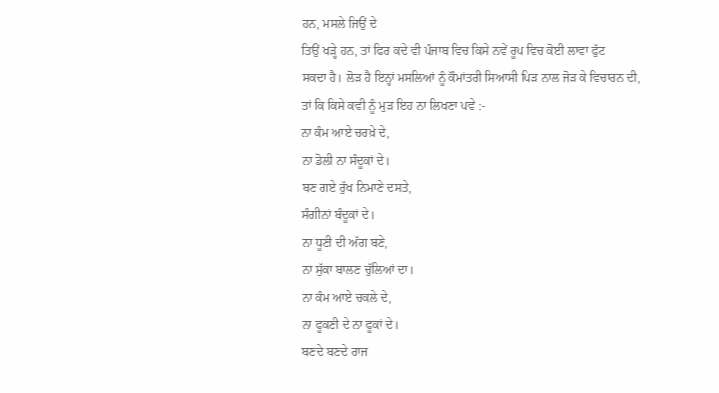ਹਨ, ਮਸਲੇ ਜਿਉਂ ਦੇ
ਤਿਉਂ ਖੜ੍ਹੇ ਹਨ, ਤਾਂ ਫਿਰ ਕਦੇ ਵੀ ਪੰਜਾਬ ਵਿਚ ਕਿਸੇ ਨਵੇਂ ਰੂਪ ਵਿਚ ਕੋਈ ਲਾਵਾ ਫੁੱਟ
ਸਕਦਾ ਹੈ। ਲੋੜ ਹੈ ਇਨ੍ਹਾਂ ਮਸਲਿਆਂ ਨੂੰ ਕੌਮਾਂਤਰੀ ਸਿਆਸੀ ਪਿੜ ਨਾਲ ਜੋੜ ਕੇ ਵਿਚਾਰਨ ਦੀ,
ਤਾਂ ਕਿ ਕਿਸੇ ਕਵੀ ਨੂੰ ਮੁੜ ਇਹ ਨਾ ਲਿਖਣਾ ਪਵੇ :-
ਨਾ ਕੰਮ ਆਏ ਚਰਖ਼ੇ ਦੇ,
ਨਾ ਡੋਲੀ ਨਾ ਸੰਦੂਕਾਂ ਦੇ।
ਬਣ ਗਏ ਰੁੱਖ ਨਿਮਾਣੇ ਦਸਤੇ,
ਸੰਗੀਨਾਂ ਬੰਦੂਕਾਂ ਦੇ।
ਨਾ ਧੂਣੀ ਦੀ ਅੱਗ ਬਣੇ,
ਨਾ ਸੁੱਕਾ ਬਾਲਣ ਚੁੱਲਿਆਂ ਦਾ।
ਨਾ ਕੰਮ ਆਏ ਚਕਲੇ ਦੇ,
ਨਾ ਫੂਕਣੀ ਦੇ ਨਾ ਫੂਕਾਂ ਦੇ।
ਬਣਦੇ ਬਣਦੇ ਰਾਜ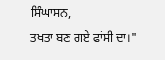ਸਿੰਘਾਸਨ,
ਤਖਤਾ ਬਣ ਗਏ ਫਾਂਸੀ ਦਾ।"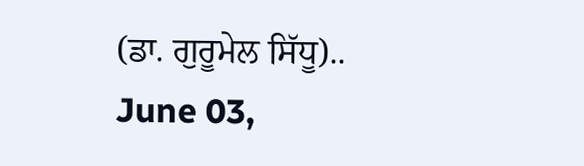(ਡਾ. ਗੁਰੂਮੇਲ ਸਿੱਧੂ)..
June 03,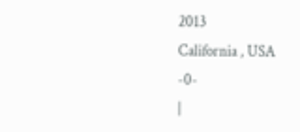2013
California , USA
-0-
|